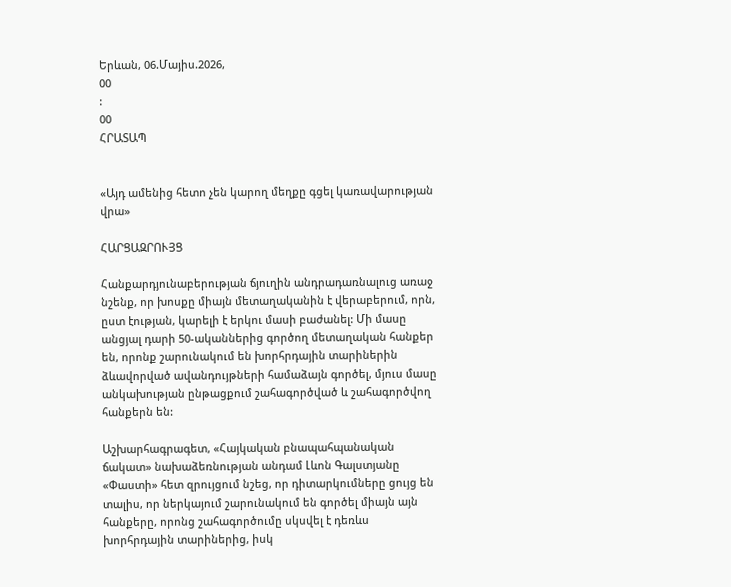Երևան, 06.Մայիս.2026,
00
:
00
ՀՐԱՏԱՊ


«Այդ ամենից հետո չեն կարող մեղքը գցել կառավարության վրա»

ՀԱՐՑԱԶՐՈՒՅՑ

Հանքարդյունաբերության ճյուղին անդրադառնալուց առաջ նշենք, որ խոսքը միայն մետաղականին է վերաբերում, որն, ըստ էության, կարելի է երկու մասի բաժանել: Մի մասը անցյալ դարի 50-ականներից գործող մետաղական հանքեր են, որոնք շարունակում են խորհրդային տարիներին ձևավորված ավանդույթների համաձայն գործել, մյուս մասը անկախության ընթացքում շահագործված և շահագործվող հանքերն են:

Աշխարհագրագետ, «Հայկական բնապահպանական ճակատ» նախաձեռնության անդամ Լևոն Գալստյանը «Փաստի» հետ զրույցում նշեց, որ դիտարկումները ցույց են տալիս, որ ներկայում շարունակում են գործել միայն այն հանքերը, որոնց շահագործումը սկսվել է դեռևս խորհրդային տարիներից, իսկ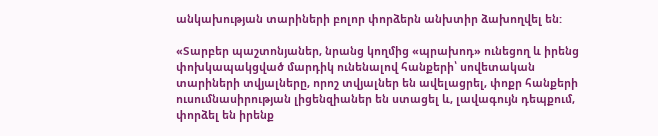անկախության տարիների բոլոր փորձերն անխտիր ձախողվել են:

«Տարբեր պաշտոնյաներ, նրանց կողմից «պրախոդ» ունեցող և իրենց փոխկապակցված մարդիկ ունենալով հանքերի՝ սովետական տարիների տվյալները, որոշ տվյալներ են ավելացրել, փոքր հանքերի ուսումնասիրության լիցենզիաներ են ստացել և, լավագույն դեպքում, փորձել են իրենք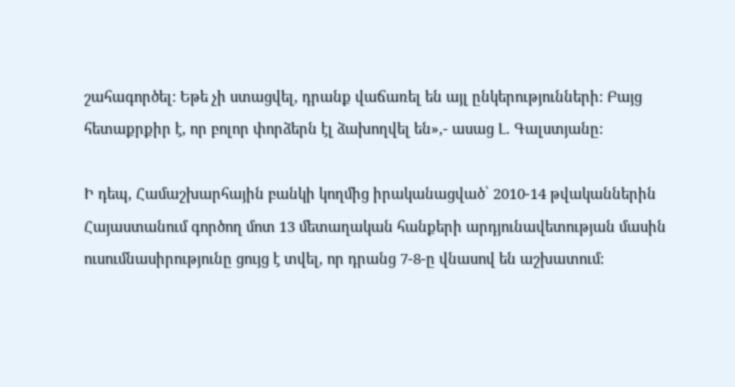շահագործել: Եթե չի ստացվել, դրանք վաճառել են այլ ընկերությունների: Բայց հետաքրքիր է, որ բոլոր փորձերն էլ ձախողվել են»,- ասաց Լ. Գալստյանը:

Ի դեպ, Համաշխարհային բանկի կողմից իրականացված՝ 2010-14 թվականներին Հայաստանում գործող մոտ 13 մետաղական հանքերի արդյունավետության մասին ուսումնասիրությունը ցույց է տվել, որ դրանց 7-8-ը վնասով են աշխատում: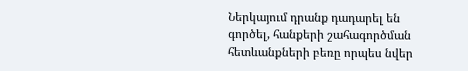Ներկայում դրանք դադարել են գործել, հանքերի շահագործման հետևանքների բեռը որպես նվեր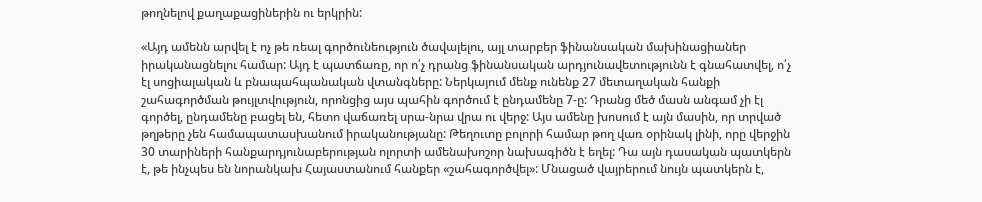թողնելով քաղաքացիներին ու երկրին:

«Այդ ամենն արվել է ոչ թե ռեալ գործունեություն ծավալելու, այլ տարբեր ֆինանսական մախինացիաներ իրականացնելու համար: Այդ է պատճառը, որ ո՛չ դրանց ֆինանսական արդյունավետությունն է գնահատվել, ո՛չ էլ սոցիալական և բնապահպանական վտանգները: Ներկայում մենք ունենք 27 մետաղական հանքի շահագործման թույլտվություն, որոնցից այս պահին գործում է ընդամենը 7-ը: Դրանց մեծ մասն անգամ չի էլ գործել, ընդամենը բացել են, հետո վաճառել սրա-նրա վրա ու վերջ: Այս ամենը խոսում է այն մասին, որ տրված թղթերը չեն համապատասխանում իրականությանը: Թեղուտը բոլորի համար թող վառ օրինակ լինի, որը վերջին 30 տարիների հանքարդյունաբերության ոլորտի ամենախոշոր նախագիծն է եղել: Դա այն դասական պատկերն է, թե ինչպես են նորանկախ Հայաստանում հանքեր «շահագործվել»: Մնացած վայրերում նույն պատկերն է,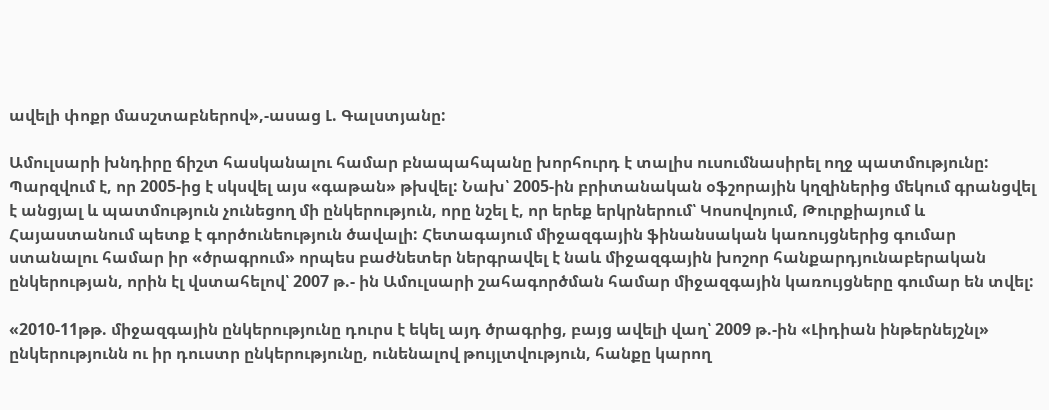ավելի փոքր մասշտաբներով»,-ասաց Լ. Գալստյանը:

Ամուլսարի խնդիրը ճիշտ հասկանալու համար բնապահպանը խորհուրդ է տալիս ուսումնասիրել ողջ պատմությունը: Պարզվում է, որ 2005-ից է սկսվել այս «գաթան» թխվել: Նախ՝ 2005-ին բրիտանական օֆշորային կղզիներից մեկում գրանցվել է անցյալ և պատմություն չունեցող մի ընկերություն, որը նշել է, որ երեք երկրներում՝ Կոսովոյում, Թուրքիայում և Հայաստանում պետք է գործունեություն ծավալի: Հետագայում միջազգային ֆինանսական կառույցներից գումար ստանալու համար իր «ծրագրում» որպես բաժնետեր ներգրավել է նաև միջազգային խոշոր հանքարդյունաբերական ընկերության, որին էլ վստահելով՝ 2007 թ.- ին Ամուլսարի շահագործման համար միջազգային կառույցները գումար են տվել:

«2010-11թթ. միջազգային ընկերությունը դուրս է եկել այդ ծրագրից, բայց ավելի վաղ՝ 2009 թ.-ին «Լիդիան ինթերնեյշնլ» ընկերությունն ու իր դուստր ընկերությունը, ունենալով թույլտվություն, հանքը կարող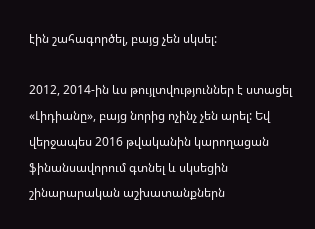էին շահագործել, բայց չեն սկսել:

2012, 2014-ին ևս թույլտվություններ է ստացել «Լիդիանը», բայց նորից ոչինչ չեն արել: Եվ վերջապես 2016 թվականին կարողացան ֆինանսավորում գտնել և սկսեցին շինարարական աշխատանքներն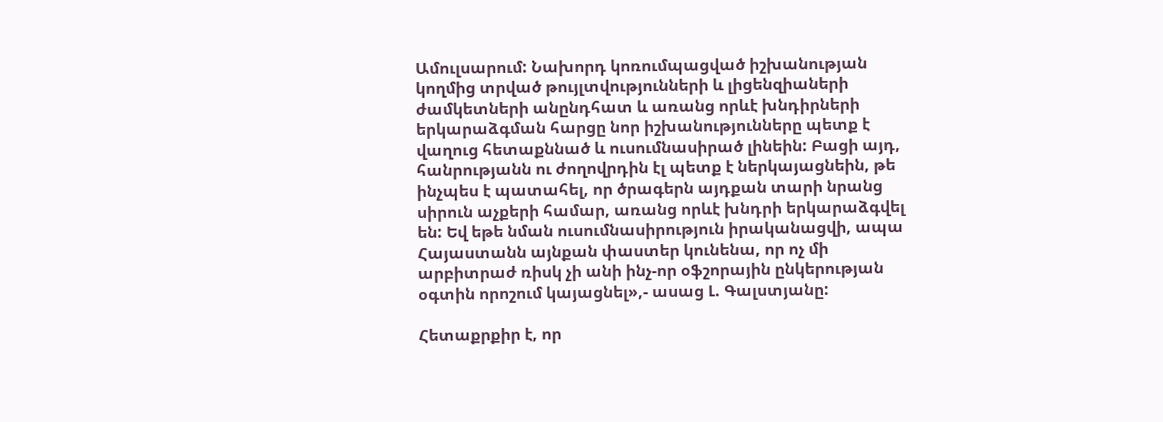Ամուլսարում: Նախորդ կոռումպացված իշխանության կողմից տրված թույլտվությունների և լիցենզիաների ժամկետների անընդհատ և առանց որևէ խնդիրների երկարաձգման հարցը նոր իշխանությունները պետք է վաղուց հետաքննած և ուսումնասիրած լինեին: Բացի այդ, հանրությանն ու ժողովրդին էլ պետք է ներկայացնեին, թե ինչպես է պատահել, որ ծրագերն այդքան տարի նրանց սիրուն աչքերի համար, առանց որևէ խնդրի երկարաձգվել են: Եվ եթե նման ուսումնասիրություն իրականացվի, ապա Հայաստանն այնքան փաստեր կունենա, որ ոչ մի արբիտրաժ ռիսկ չի անի ինչ-որ օֆշորային ընկերության օգտին որոշում կայացնել»,- ասաց Լ. Գալստյանը:

Հետաքրքիր է, որ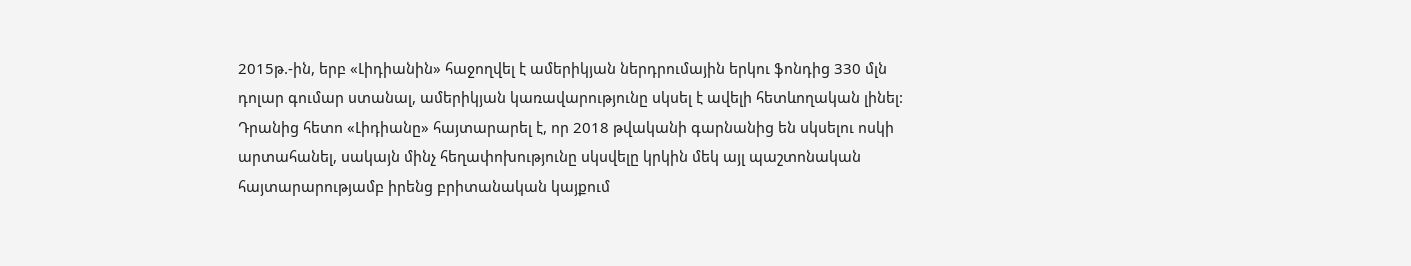2015թ.-ին, երբ «Լիդիանին» հաջողվել է ամերիկյան ներդրումային երկու ֆոնդից 330 մլն դոլար գումար ստանալ, ամերիկյան կառավարությունը սկսել է ավելի հետևողական լինել: Դրանից հետո «Լիդիանը» հայտարարել է, որ 2018 թվականի գարնանից են սկսելու ոսկի արտահանել, սակայն մինչ հեղափոխությունը սկսվելը կրկին մեկ այլ պաշտոնական հայտարարությամբ իրենց բրիտանական կայքում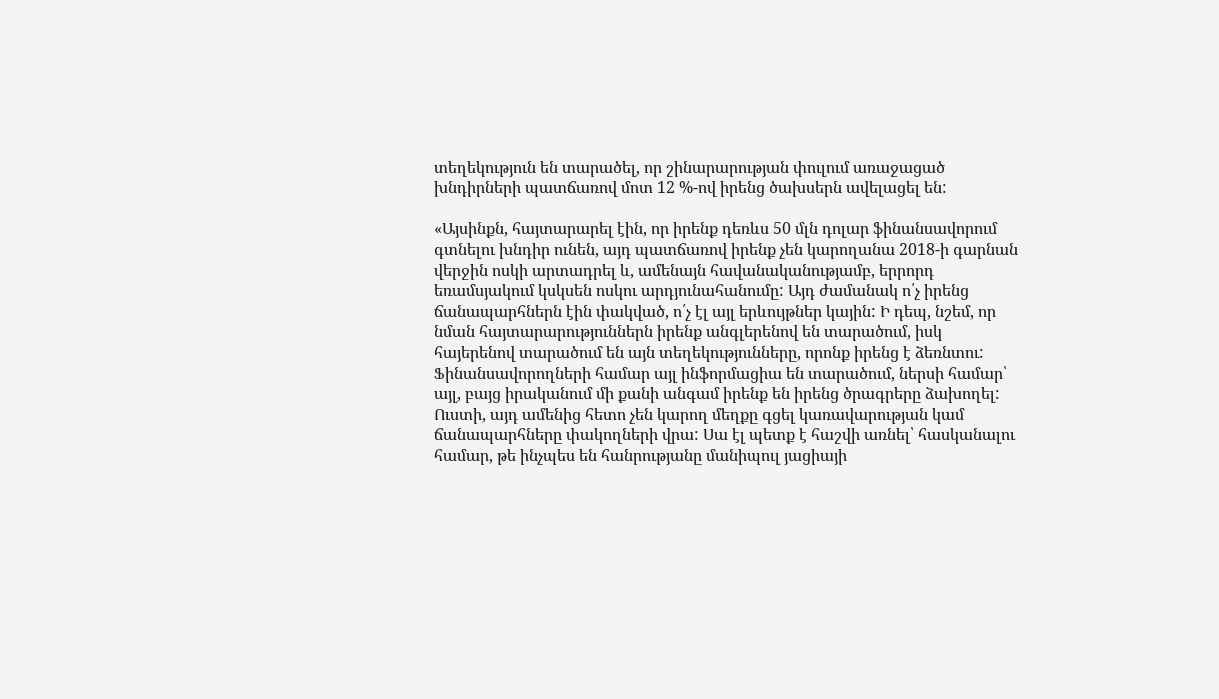տեղեկություն են տարածել, որ շինարարության փուլում առաջացած խնդիրների պատճառով մոտ 12 %-ով իրենց ծախսերն ավելացել են:

«Այսինքն, հայտարարել էին, որ իրենք դեռևս 50 մլն դոլար ֆինանսավորում գտնելու խնդիր ունեն, այդ պատճառով իրենք չեն կարողանա 2018-ի գարնան վերջին ոսկի արտադրել և, ամենայն հավանականությամբ, երրորդ եռամսյակում կսկսեն ոսկու արդյունահանումը: Այդ ժամանակ ո՛չ իրենց ճանապարհներն էին փակված, ո՛չ էլ այլ երևույթներ կային: Ի դեպ, նշեմ, որ նման հայտարարություններն իրենք անգլերենով են տարածում, իսկ հայերենով տարածում են այն տեղեկությունները, որոնք իրենց է ձեռնտու: Ֆինանսավորողների համար այլ ինֆորմացիա են տարածում, ներսի համար՝ այլ, բայց իրականում մի քանի անգամ իրենք են իրենց ծրագրերը ձախողել: Ուստի, այդ ամենից հետո չեն կարող մեղքը գցել կառավարության կամ ճանապարհները փակողների վրա: Սա էլ պետք է հաշվի առնել՝ հասկանալու համար, թե ինչպես են հանրությանը մանիպուլ յացիայի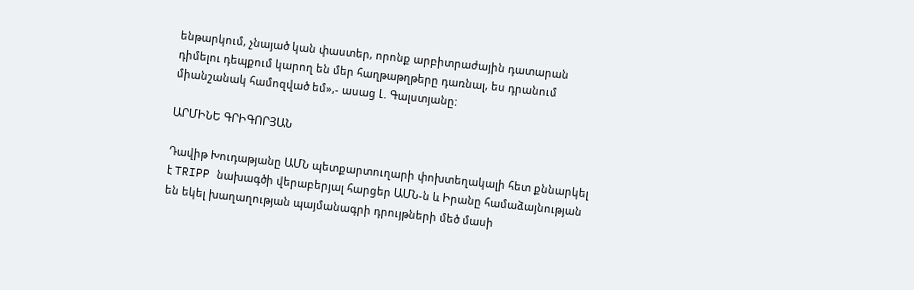ենթարկում, չնայած կան փաստեր, որոնք արբիտրաժային դատարան դիմելու դեպքում կարող են մեր հաղթաթղթերը դառնալ, ես դրանում միանշանակ համոզված եմ»,- ասաց Լ. Գալստյանը:

ԱՐՄԻՆԵ ԳՐԻԳՈՐՅԱՆ

Դավիթ Խուդաթյանը ԱՄՆ պետքարտուղարի փոխտեղակալի հետ քննարկել է TRIPP նախագծի վերաբերյալ հարցեր ԱՄՆ-ն և Իրանը համաձայնության են եկել խաղաղության պայմանագրի դրույթների մեծ մասի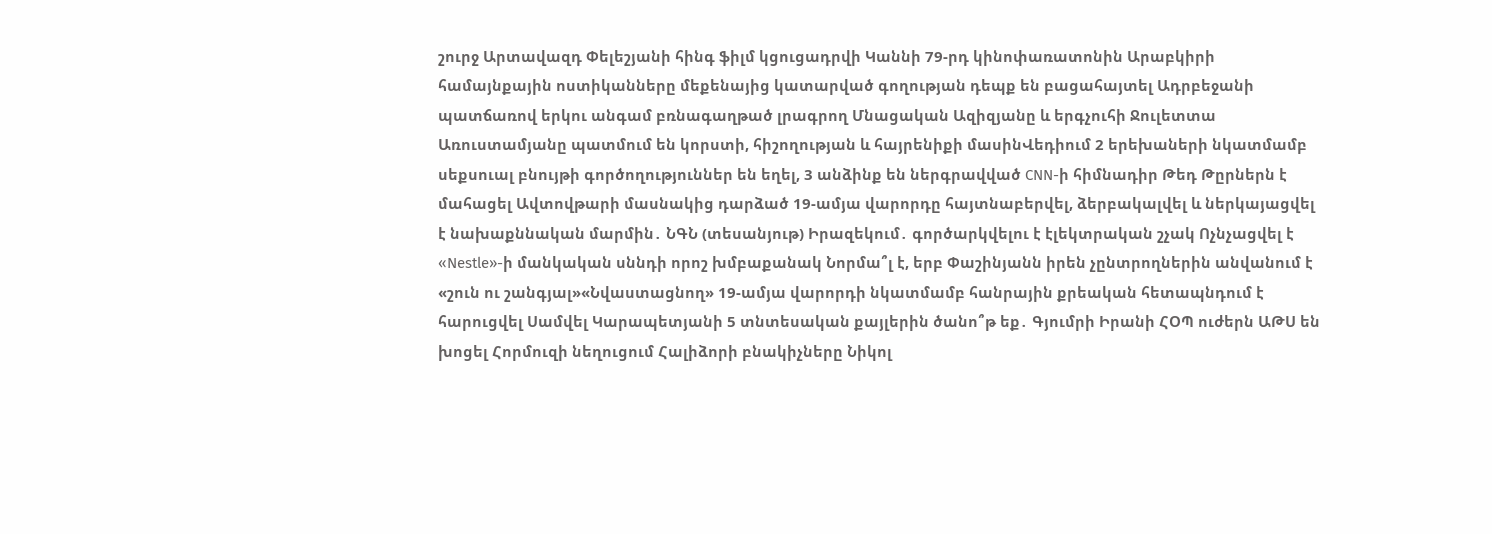շուրջ Արտավազդ Փելեշյանի հինգ ֆիլմ կցուցադրվի Կաննի 79-րդ կինոփառատոնին Արաբկիրի համայնքային ոստիկանները մեքենայից կատարված գողության դեպք են բացահայտել Ադրբեջանի պատճառով երկու անգամ բռնագաղթած լրագրող Մնացական Ազիզյանը և երգչուհի Ջուլետտա Առուստամյանը պատմում են կորստի, հիշողության և հայրենիքի մասինՎեդիում 2 երեխաների նկատմամբ սեքսուալ բնույթի գործողություններ են եղել, 3 անձինք են ներգրավված CNN-ի հիմնադիր Թեդ Թըրներն է մահացել Ավտովթարի մասնակից դարձած 19-ամյա վարորդը հայտնաբերվել, ձերբակալվել և ներկայացվել է նախաքննական մարմին․ ՆԳՆ (տեսանյութ) Իրազեկում․ գործարկվելու է էլեկտրական շչակ Ոչնչացվել է «Nestle»-ի մանկական սննդի որոշ խմբաքանակ Նորմա՞լ է, երբ Փաշինյանն իրեն չընտրողներին անվանում է «շուն ու շանգյալ»«Նվաստացնող» 19-ամյա վարորդի նկատմամբ հանրային քրեական հետապնդում է հարուցվել Սամվել Կարապետյանի 5 տնտեսական քայլերին ծանո՞թ եք․ Գյումրի Իրանի ՀՕՊ ուժերն ԱԹՍ են խոցել Հորմուզի նեղուցում Հալիձորի բնակիչները Նիկոլ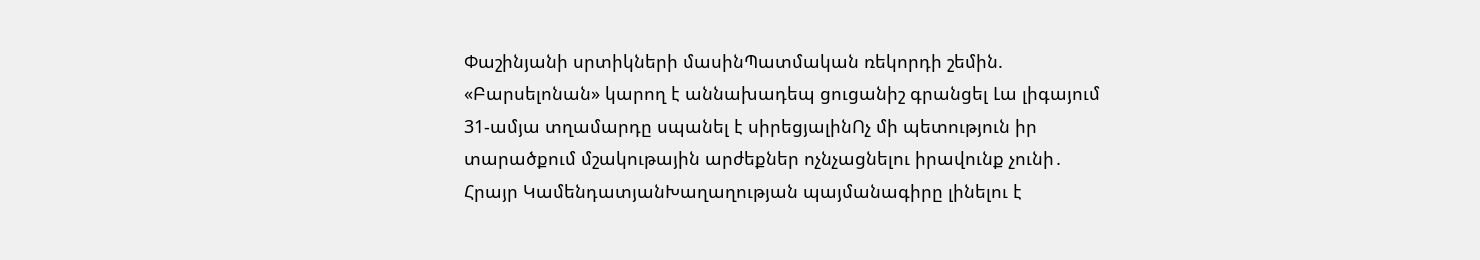Փաշինյանի սրտիկների մասինՊատմական ռեկորդի շեմին. «Բարսելոնան» կարող է աննախադեպ ցուցանիշ գրանցել Լա լիգայում 31-ամյա տղամարդը սպանել է սիրեցյալինՈչ մի պետություն իր տարածքում մշակութային արժեքներ ոչնչացնելու իրավունք չունի․ Հրայր ԿամենդատյանԽաղաղության պայմանագիրը լինելու է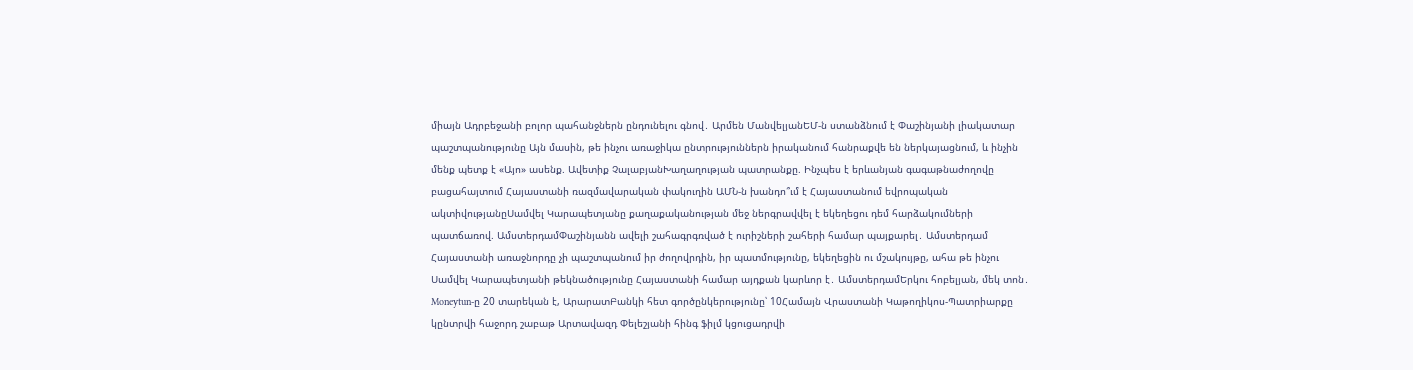միայն Ադրբեջանի բոլոր պահանջներն ընդունելու գնով․ Արմեն ՄանվելյանԵՄ-ն ստանձնում է Փաշինյանի լիակատար պաշտպանությունը Այն մասին, թե ինչու առաջիկա ընտրություններն իրականում հանրաքվե են ներկայացնում, և ինչին մենք պետք է «Այո» ասենք. Ավետիք ՉալաբյանԽաղաղության պատրանքը. Ինչպես է երևանյան գագաթնաժողովը բացահայտում Հայաստանի ռազմավարական փակուղին ԱՄՆ-ն խանդո՞ւմ է Հայաստանում եվրոպական ակտիվությանըՍամվել Կարապետյանը քաղաքականության մեջ ներգրավվել է եկեղեցու դեմ հարձակումների պատճառով. ԱմստերդամՓաշինյանն ավելի շահագրգռված է ուրիշների շահերի համար պայքարել․ Ամստերդամ Հայաստանի առաջնորդը չի պաշտպանում իր ժողովրդին, իր պատմությունը, եկեղեցին ու մշակույթը, ահա թե ինչու Սամվել Կարապետյանի թեկնածությունը Հայաստանի համար այդքան կարևոր է․ ԱմստերդամԵրկու հոբելյան, մեկ տոն․ Moneytun-ը 20 տարեկան է, ԱրարատԲանկի հետ գործընկերությունը՝ 10Համայն Վրաստանի Կաթողիկոս-Պատրիարքը կընտրվի հաջորդ շաբաթ Արտավազդ Փելեշյանի հինգ ֆիլմ կցուցադրվի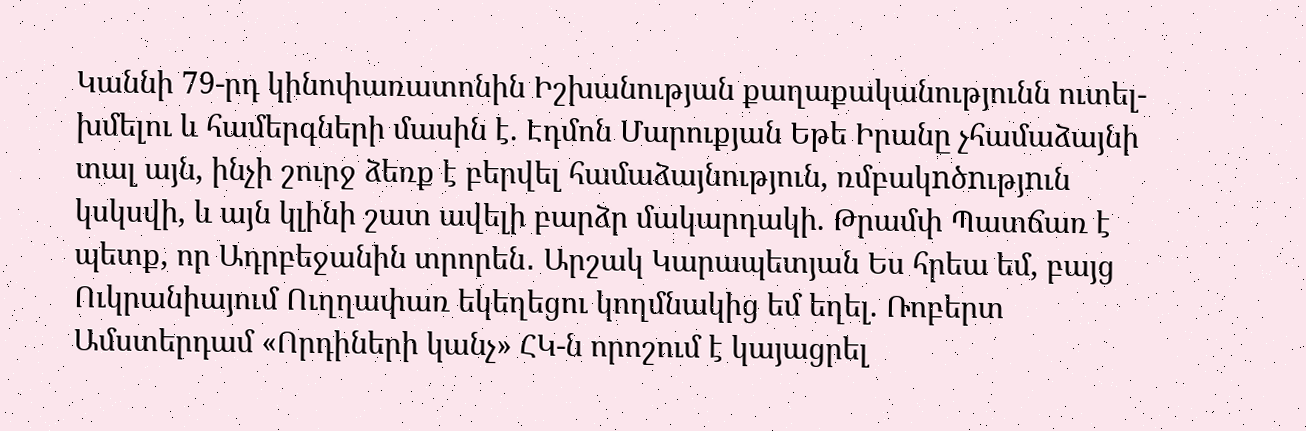Կաննի 79-րդ կինոփառատոնին Իշխանության քաղաքականությունն ուտել-խմելու և համերգների մասին է. Էդմոն Մարուքյան Եթե Իրանը չհամաձայնի տալ այն, ինչի շուրջ ձեռք է բերվել համաձայնություն, ռմբակnծnւթյnւն կսկսվի, և այն կլինի շատ ավելի բարձր մակարդակի. Թրամփ Պատճառ է պետք, որ Ադրբեջանին տրորեն․ Արշակ Կարապետյան Ես հրեա եմ, բայց Ուկրանիայում Ուղղափառ եկեղեցու կողմնակից եմ եղել. Ռոբերտ Ամստերդամ «Որդիների կանչ» ՀԿ-ն որոշում է կայացրել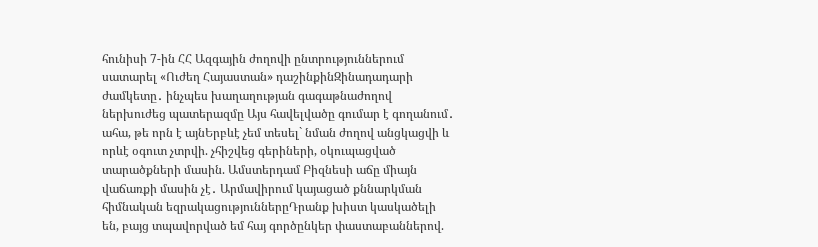հունիսի 7-ին ՀՀ Ազգային ժողովի ընտրություններում սատարել «Ուժեղ Հայաստան» դաշինքինԶինադադարի ժամկետը․ ինչպես խաղաղության գագաթնաժողով ներխուժեց պատերազմը Այս հավելվածը գումար է գողանում․ ահա, թե որն է այնԵրբևէ չեմ տեսել` նման ժողով անցկացվի և որևէ օգուտ չտրվի. չհիշվեց գերիների, օկուպացված տարածքների մասին. Ամստերդամ Բիզնեսի աճը միայն վաճառքի մասին չէ․ Արմավիրում կայացած քննարկման հիմնական եզրակացություններըԴրանք խիստ կասկածելի են, բայց տպավորված եմ հայ գործընկեր փաստաբաններով.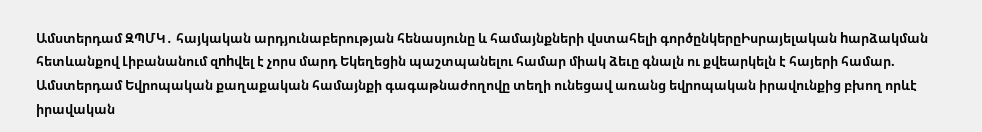Ամստերդամ ԶՊՄԿ․ հայկական արդյունաբերության հենասյունը և համայնքների վստահելի գործընկերըԻսրայելական hարձակման հետևանքով Լիբանանում զnhվել է չորս մարդ Եկեղեցին պաշտպանելու համար միակ ձեւը գնալն ու քվեարկելն է հայերի համար. Ամստերդամ Եվրոպական քաղաքական համայնքի գագաթնաժողովը տեղի ունեցավ առանց եվրոպական իրավունքից բխող որևէ իրավական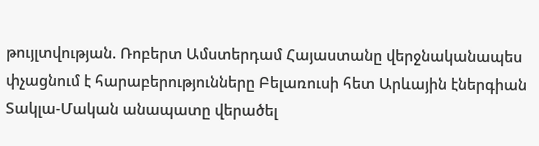թույլտվության. Ռոբերտ Ամստերդամ Հայաստանը վերջնականապես փչացնում է հարաբերությունները Բելառուսի հետ Արևային էներգիան Տակլա-Մական անապատը վերածել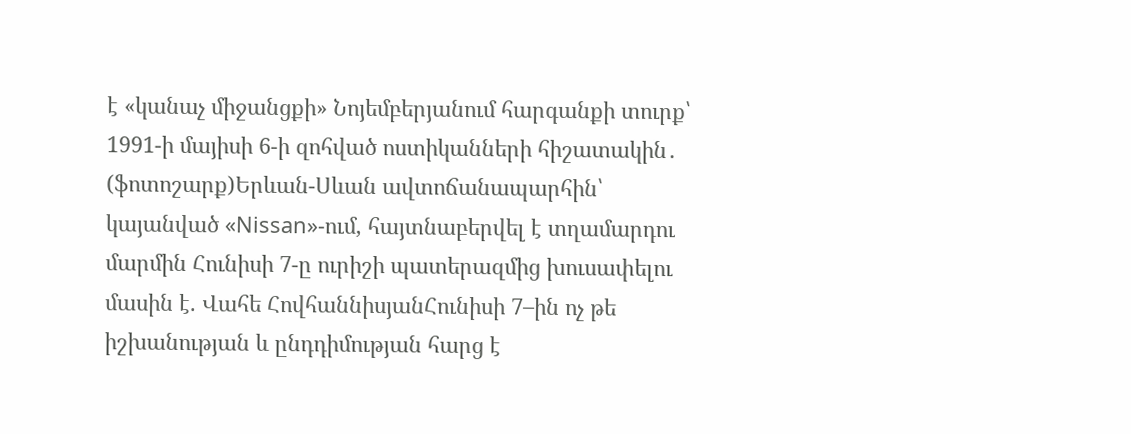է «կանաչ միջանցքի» Նոյեմբերյանում հարգանքի տուրք՝ 1991-ի մայիսի 6-ի զոհված ոստիկանների հիշատակին․ (ֆոտոշարք)Երևան-Սևան ավտոճանապարհին՝ կայանված «Nissan»-ում, հայտնաբերվել է տղամարդու մարմին Հունիսի 7-ը ուրիշի պատերազմից խուսափելու մասին է. Վահե ՀովհաննիսյանՀունիսի 7–ին ոչ թե իշխանության և ընդդիմության հարց է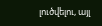լուծվելու, այլ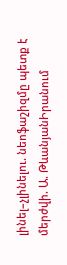լինել–չլինելու. նեոֆաշիզմը պետք է մերժվի. Ա. ԹևանյանԻրանում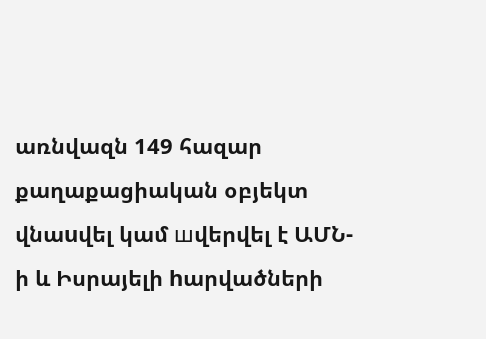առնվազն 149 հազար քաղաքացիական օբյեկտ վնաuվել կամ шվերվել է ԱՄՆ-ի և Իսրայելի hարվածների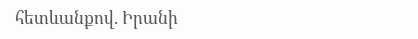հետևանքով. Իրանի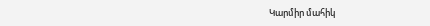Կարմիր մահիկ